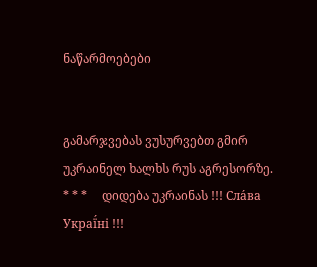ნაწარმოებები


გამარჯვებას ვუსურვებთ გმირ უკრაინელ ხალხს რუს აგრესორზე.     * * *     დიდება უკრაინას !!! Сла́ва Украї́ні !!!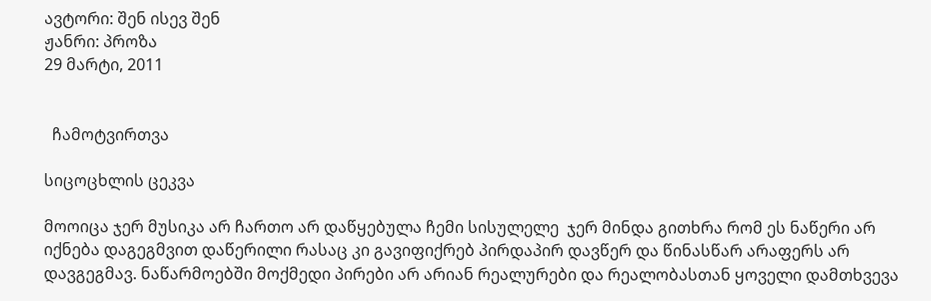ავტორი: შენ ისევ შენ
ჟანრი: პროზა
29 მარტი, 2011


  ჩამოტვირთვა

სიცოცხლის ცეკვა

მოოიცა ჯერ მუსიკა არ ჩართო არ დაწყებულა ჩემი სისულელე  ჯერ მინდა გითხრა რომ ეს ნაწერი არ იქნება დაგეგმვით დაწერილი რასაც კი გავიფიქრებ პირდაპირ დავწერ და წინასწარ არაფერს არ დავგეგმავ. ნაწარმოებში მოქმედი პირები არ არიან რეალურები და რეალობასთან ყოველი დამთხვევა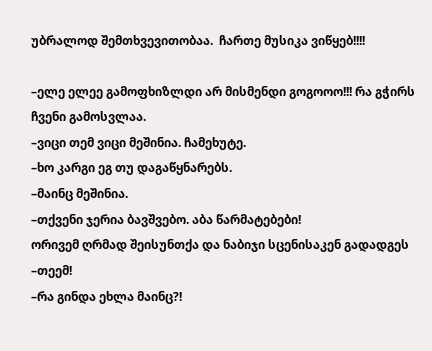უბრალოდ შემთხვევითობაა.  ჩართე მუსიკა ვიწყებ!!!!

–ელე ელეე გამოფხიზლდი არ მისმენდი გოგოოო!!! რა გჭირს ჩვენი გამოსვლაა.
–ვიცი თემ ვიცი მეშინია. ჩამეხუტე.
–ხო კარგი ეგ თუ დაგაწყნარებს.
–მაინც მეშინია.
–თქვენი ჯერია ბავშვებო. აბა წარმატებები!
ორივემ ღრმად შეისუნთქა და ნაბიჯი სცენისაკენ გადადგეს
–თეემ!
–რა გინდა ეხლა მაინც?!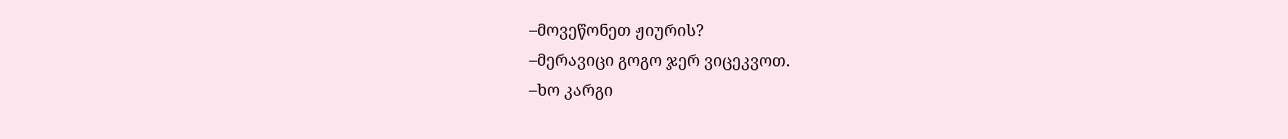–მოვეწონეთ ჟიურის?
–მერავიცი გოგო ჯერ ვიცეკვოთ.
–ხო კარგი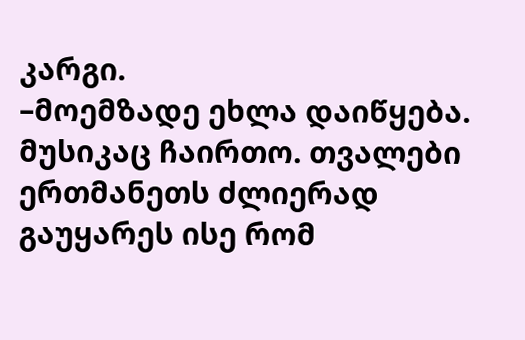კარგი.
–მოემზადე ეხლა დაიწყება.
მუსიკაც ჩაირთო. თვალები ერთმანეთს ძლიერად გაუყარეს ისე რომ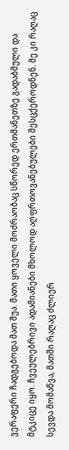ვერაფერი ჩადგებოდა მათ შუა. მათი ყოველი მოძრაობაც სწორედ ერთმანეთზე გადაბმული და მტკიცე იყო. ჩვეულებრივი ადამიანები მხოლოდ აღფრთოვანებულები შესცქეროდნენ. მე კი რაღაც სევდა მომაწვა, მათში რაღაც ძლიერ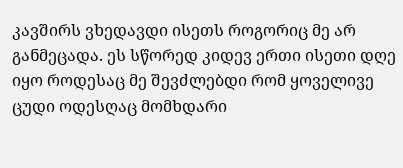კავშირს ვხედავდი ისეთს როგორიც მე არ განმეცადა. ეს სწორედ კიდევ ერთი ისეთი დღე იყო როდესაც მე შევძლებდი რომ ყოველივე  ცუდი ოდესღაც მომხდარი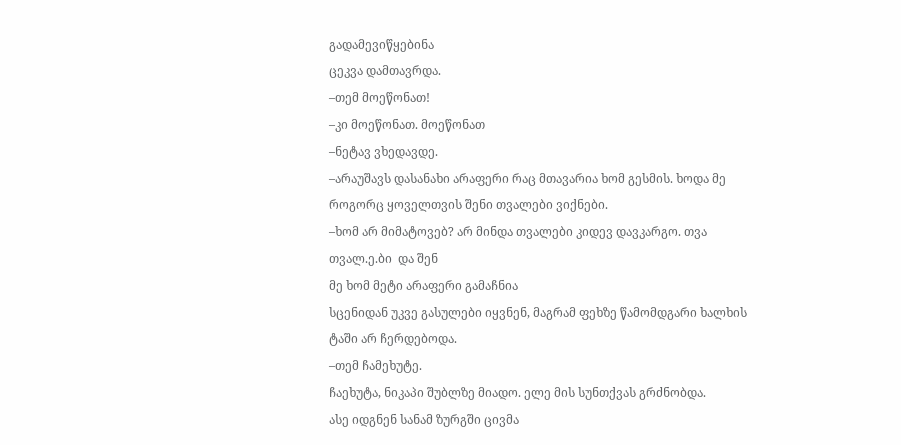გადამევიწყებინა
ცეკვა დამთავრდა.
–თემ მოეწონათ!
–კი მოეწონათ. მოეწონათ
–ნეტავ ვხედავდე.
–არაუშავს დასანახი არაფერი რაც მთავარია ხომ გესმის. ხოდა მე როგორც ყოველთვის შენი თვალები ვიქნები.
–ხომ არ მიმატოვებ? არ მინდა თვალები კიდევ დავკარგო. თვა თვალ.ე.ბი  და შენ
მე ხომ მეტი არაფერი გამაჩნია
სცენიდან უკვე გასულები იყვნენ, მაგრამ ფეხზე წამომდგარი ხალხის ტაში არ ჩერდებოდა.
–თემ ჩამეხუტე.
ჩაეხუტა, ნიკაპი შუბლზე მიადო. ელე მის სუნთქვას გრძნობდა.
ასე იდგნენ სანამ ზურგში ცივმა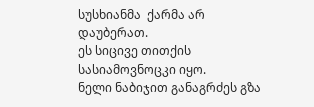სუსხიანმა  ქარმა არ დაუბერათ.
ეს სიცივე თითქის სასიამოვნოცკი იყო.
ნელი ნაბიჯით განაგრძეს გზა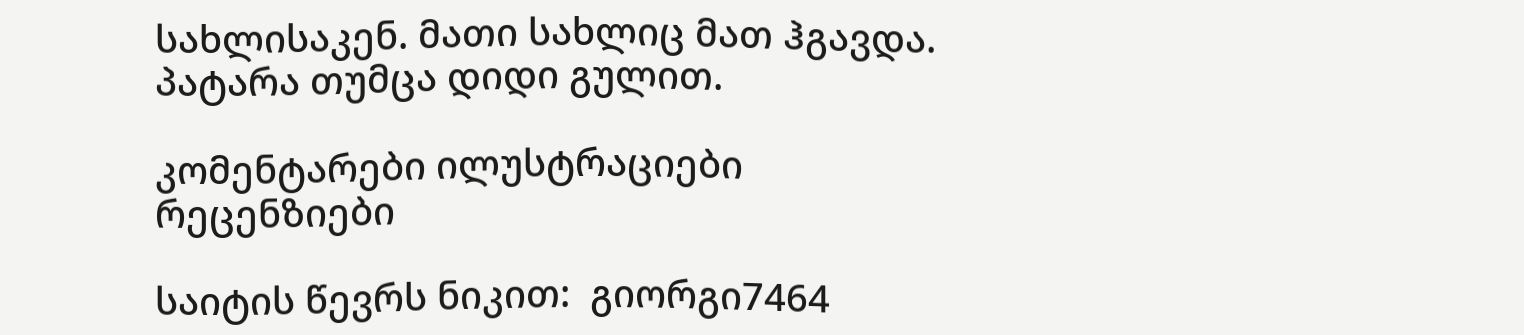სახლისაკენ. მათი სახლიც მათ ჰგავდა. პატარა თუმცა დიდი გულით.

კომენტარები ილუსტრაციები რეცენზიები

საიტის წევრს ნიკით:  გიორგი7464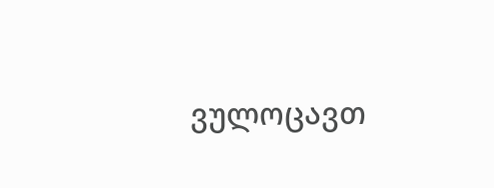ვულოცავთ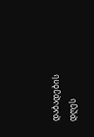დაბადების დღეს